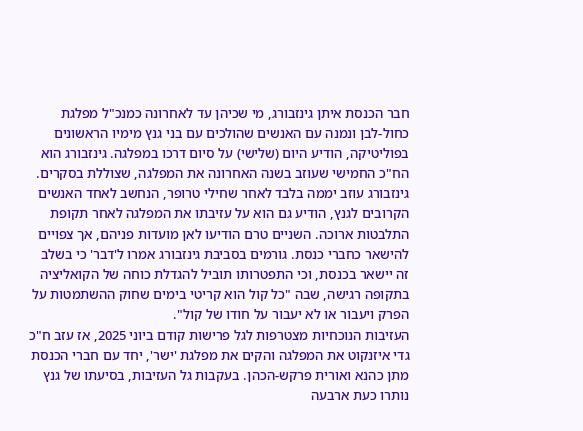חבר הכנסת איתן גינזבורג, מי שכיהן עד לאחרונה כמנכ"ל מפלגת כחול-לבן ונמנה עם האנשים שהולכים עם בני גנץ מימיו הראשונים בפוליטיקה, הודיע היום (שלישי) על סיום דרכו במפלגה. גינזבורג הוא הח"כ החמישי שעוזב בשנה האחרונה את המפלגה, שצוללת בסקרים.
גינזבורג עוזב יממה בלבד לאחר שחילי טרופר, הנחשב לאחד האנשים הקרובים לגנץ, הודיע גם הוא על עזיבתו את המפלגה לאחר תקופת התלבטות ארוכה. השניים טרם הודיעו לאן מועדות פניהם, אך צפויים להישאר כחברי כנסת. גורמים בסביבת גינזבורג אמרו ל'דבר' כי בשלב זה יישאר בכנסת, וכי התפטרותו תוביל להגדלת כוחה של הקואליציה בתקופה רגישה, שבה "כל קול הוא קריטי בימים שחוק ההשתמטות על הפרק ויעבור או לא יעבור על חודו של קול".
העזיבות הנוכחיות מצטרפות לגל פרישות קודם ביוני 2025, אז עזב ח"כ גדי איזנקוט את המפלגה והקים את מפלגת 'ישר', יחד עם חברי הכנסת מתן כהנא ואורית פרקש-הכהן. בעקבות גל העזיבות, בסיעתו של גנץ נותרו כעת ארבעה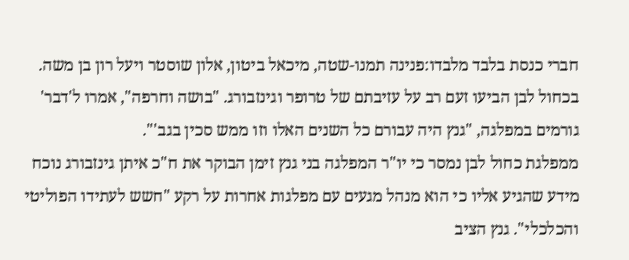חברי כנסת בלבד מלבדו:פנינה תמנו-שטה, מיכאל ביטון, אלון שוסטר ויעל רון בן משה.
בכחול לבן הביעו זעם רב על עזיבתם של טרופר וגינזבורג. "בושה וחרפה", אמרו ל'דבר' גורמים במפלגה, "גנץ היה עבורם כל השנים האלו וזו ממש סכין בגב'".
ממפלגת כחול לבן נמסר כי יו"ר המפלגה בני גנץ זימן הבוקר את ח"כ איתן גינזבורג נוכח מידע שהגיע אליו כי הוא מנהל מגעים עם מפלגות אחרות על רקע "חשש לעתידו הפוליטי והכלכלי". גנץ הציב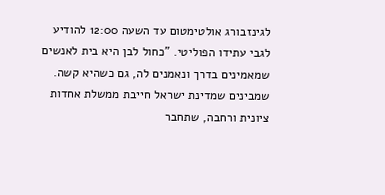לגינזבורג אולטימטום עד השעה 12:00 להודיע לגבי עתידו הפוליטי. "כחול לבן היא בית לאנשים שמאמינים בדרך ונאמנים לה, גם כשהיא קשה. שמבינים שמדינת ישראל חייבת ממשלת אחדות ציונית ורחבה, שתחבר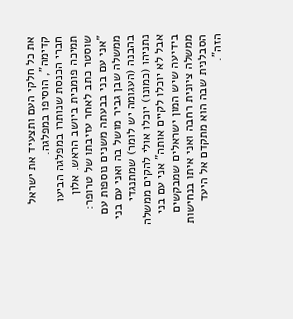את כל חלקי העם ותצעיד את ישראל קדימה", הוסיפו במפלגה.
חברי הכנסת שנותרו במפלגה הביעו תמיכה פומבית ביושב הראש. אלון שוסטר כתב לאחר עזיבתו של טרופר: "אני עם בני בבעתה משנים נוספות עם ממשלה שבן גביר מושל בה ואני עם בני בהבנה (העגומה יש לומר) שמתנגדי נתניהו (כמונו) יוכלו אולי להקים ממשלה אבל לא יוכלו לקיים אותה" אני עם בני בידיעה שיש המון ישראלים שמבקשים ממשלה ציונית רחבה ואני איתו בנחישות הסבלנית שבה הוא מתקדם אל היעד הזה".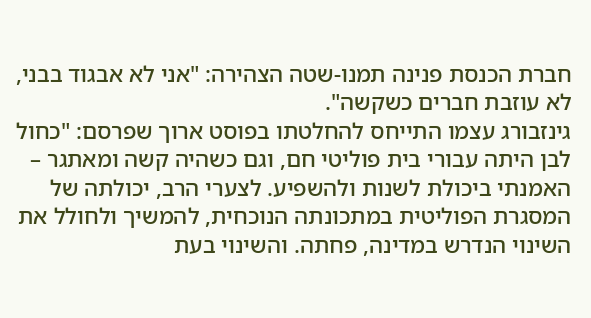חברת הכנסת פנינה תמנו-שטה הצהירה: "אני לא אבגוד בבני, לא עוזבת חברים כשקשה".
גינזבורג עצמו התייחס להחלטתו בפוסט ארוך שפרסם: "כחול לבן היתה עבורי בית פוליטי חם, וגם כשהיה קשה ומאתגר – האמנתי ביכולת לשנות ולהשפיע. לצערי הרב, יכולתה של המסגרת הפוליטית במתכונתה הנוכחית, להמשיך ולחולל את השינוי הנדרש במדינה, פחתה. והשינוי בעת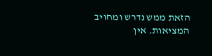הזאת ממש נדרש ומחויב המציאות. אין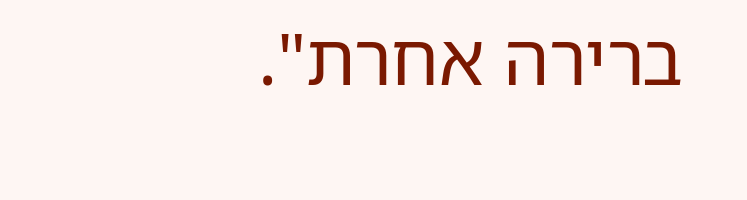ברירה אחרת".